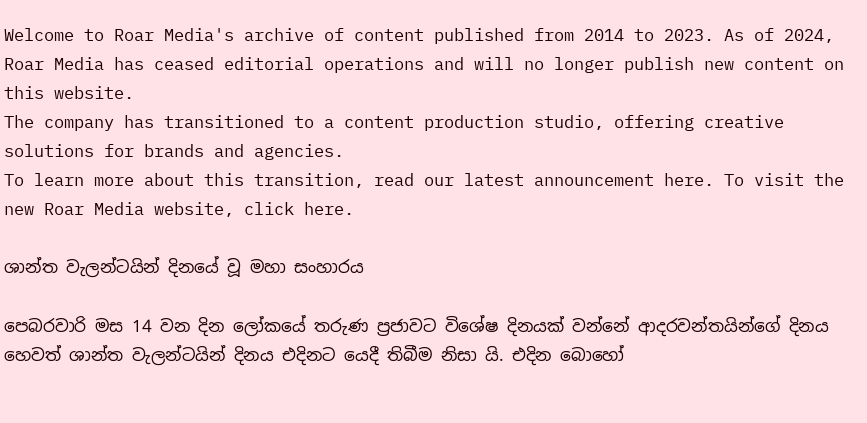Welcome to Roar Media's archive of content published from 2014 to 2023. As of 2024, Roar Media has ceased editorial operations and will no longer publish new content on this website.
The company has transitioned to a content production studio, offering creative solutions for brands and agencies.
To learn more about this transition, read our latest announcement here. To visit the new Roar Media website, click here.

ශාන්ත වැලන්ටයින් දිනයේ වූ මහා සංහාරය

පෙබරවාරි මස 14 වන දින ලෝකයේ තරුණ ප්‍රජාවට විශේෂ දිනයක් වන්නේ ආදරවන්තයින්ගේ දිනය හෙවත් ශාන්ත වැලන්ටයින් දිනය එදිනට යෙදී තිබීම නිසා යි. එදින බොහෝ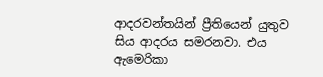ආදරවන්තයින් ප්‍රීතියෙන් යුතුව සිය ආදරය සමරනවා. එය ඇමෙරිකා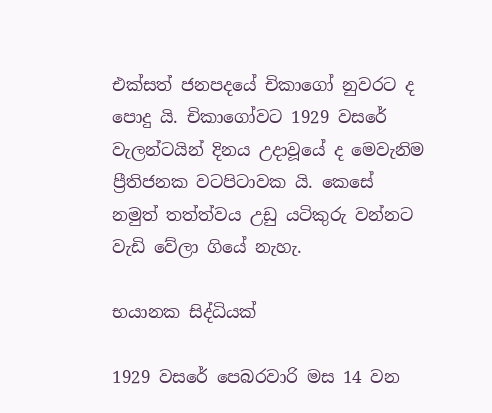එක්සත් ජනපදයේ චිකාගෝ නුවරට ද පොදු යි. චිකාගෝවට 1929 වසරේ වැලන්ටයින් දිනය උදාවූයේ ද මෙවැනිම ප්‍රීතිජනක වටපිටාවක යි. කෙසේ නමුත් තත්ත්වය උඩු යටිකුරු වන්නට වැඩි වේලා ගියේ නැහැ.

භයානක සිද්ධියක්

1929 වසරේ පෙබරවාරි මස 14 වන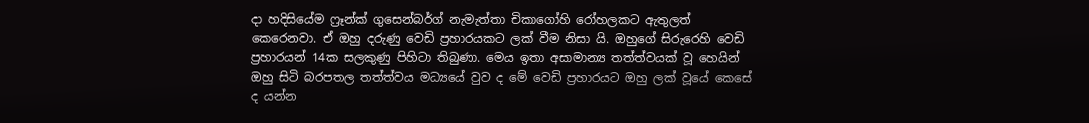දා හදිසියේම ෆ්‍රෑන්ක් ගුසෙන්බර්ග් නැමැත්තා චිකාගෝහි රෝහලකට ඇතුලත් කෙරෙනවා. ඒ ඔහු දරුණු වෙඩි ප්‍රහාරයකට ලක් වීම නිසා යි. ඔහුගේ සිරුරෙහි වෙඩි ප්‍රහාරයන් 14ක සලකුණු පිහිටා තිබුණා. මෙය ඉතා අසාමාන්‍ය තත්ත්වයක් වූ හෙයින් ඔහු සිටි බරපතල තත්ත්වය මධ්‍යයේ වුව ද මේ වෙඩි ප්‍රහාරයට ඔහු ලක් වූයේ කෙසේ ද යන්න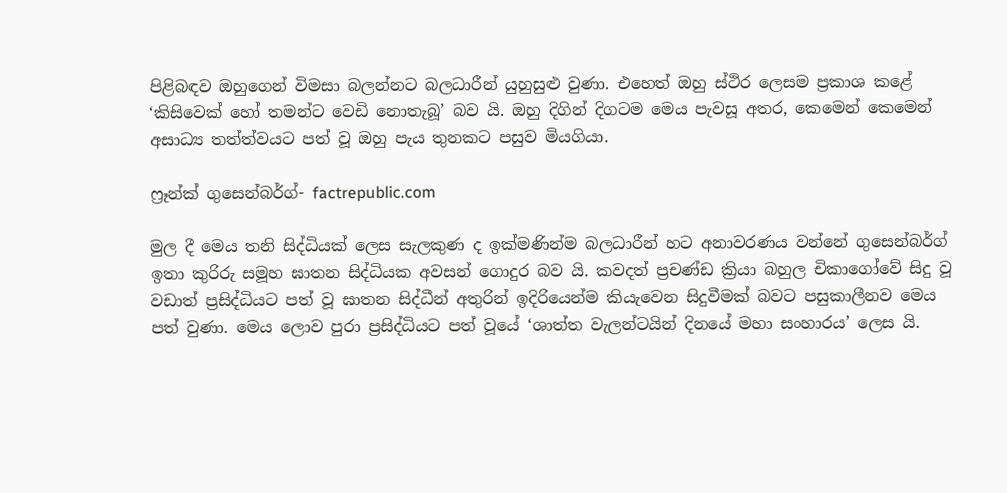පිළිබඳව ඔහුගෙන් විමසා බලන්නට බලධාරීන් යුහුසුළු වුණා. එහෙත් ඔහු ස්ථිර ලෙසම ප්‍රකාශ කළේ ‘කිසිවෙක් හෝ තමන්ට වෙඩි නොතැබූ’ බව යි. ඔහු දිගින් දිගටම මෙය පැවසූ අතර, කෙමෙන් කෙමෙන් අසාධ්‍ය තත්ත්වයට පත් වූ ඔහු පැය තුනකට පසුව මියගියා.

ෆ්‍රෑන්ක් ගුසෙන්බර්ග්- factrepublic.com

මුල දී මෙය තනි සිද්ධියක් ලෙස සැලකුණ ද ඉක්මණින්ම බලධාරීන් හට අනාවරණය වන්නේ ගුසෙන්බර්ග් ඉතා කුරිරු සමූහ ඝාතන සිද්ධියක අවසන් ගොදුර බව යි. කවදත් ප්‍රචණ්ඩ ක්‍රියා බහුල චිකාගෝවේ සිදු වූ වඩාත් ප්‍රසිද්ධියට පත් වූ ඝාතන සිද්ධීන් අතුරින් ඉදිරියෙන්ම කියැවෙන සිදුවීමක් බවට පසුකාලීනව මෙය පත් වුණා. මෙය ලොව පුරා ප්‍රසිද්ධියට පත් වූයේ ‘ශාත්ත වැලන්ටයින් දිනයේ මහා සංහාරය’ ලෙස යි.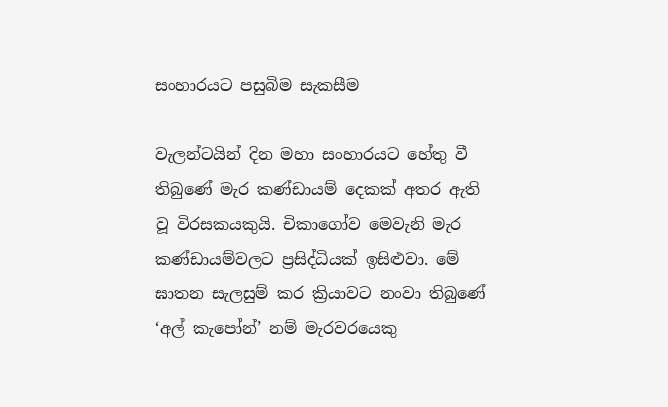සංහාරයට පසුබිම සැකසීම

වැලන්ටයින් දින මහා සංහාරයට හේතු වී තිබුණේ මැර කණ්ඩායම් දෙකක් අතර ඇති වූ විරසකයකුයි. චිකාගෝව මෙවැනි මැර කණ්ඩායම්වලට ප්‍රසිද්ධියක් ඉසිළුවා. මේ ඝාතන සැලසුම් කර ක්‍රියාවට නංවා තිබුණේ ‘අල් කැපෝන්’ නම් මැරවරයෙකු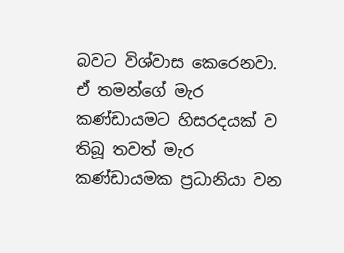බවට විශ්වාස කෙරෙනවා. ඒ තමන්ගේ මැර කණ්ඩායමට හිසරදයක් ව තිබූ තවත් මැර කණ්ඩායමක ප්‍රධානියා වන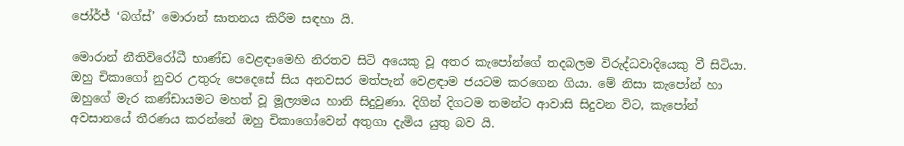ජෝර්ජ් ‘බග්ස්’ මොරාන් ඝාතනය කිරීම සඳහා යි.

මොරාන් නීතිවිරෝධී භාණ්ඩ වෙළඳාමෙහි නිරතව සිටි අයෙකු වූ අතර කැපෝන්ගේ තදබලම විරුද්ධවාදියෙකු වී සිටියා. ඔහු චිකාගෝ නුවර උතුරු පෙදෙසේ සිය අනවසර මත්පැන් වෙළඳාම ජයටම කරගෙන ගියා. මේ නිසා කැපෝන් හා ඔහුගේ මැර කණ්ඩායමට මහත් වූ මූල්‍යමය හානි සිදුවුණා. දිගින් දිගටම තමන්ට ආවාසි සිදුවන විට, කැපෝන් අවසානයේ තීරණය කරන්නේ ඔහු චිකාගෝවෙන් අතුගා දැමිය යුතු බව යි.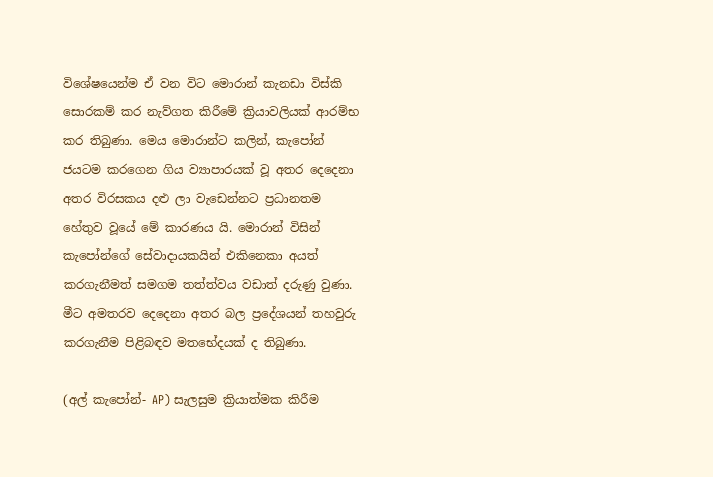විශේෂයෙන්ම ඒ වන විට මොරාන් කැනඩා විස්කි සොරකම් කර නැව්ගත කිරීමේ ක්‍රියාවලියක් ආරම්භ කර තිබුණා. මෙය මොරාන්ට කලින්, කැපෝන් ජයටම කරගෙන ගිය ව්‍යාපාරයක් වූ අතර දෙදෙනා අතර විරසකය දළු ලා වැඩෙන්නට ප්‍රධානතම හේතුව වූයේ මේ කාරණය යි. මොරාන් විසින් කැපෝන්ගේ සේවාදායකයින් එකිනෙකා අයත් කරගැනීමත් සමගම තත්ත්වය වඩාත් දරුණු වුණා. මීට අමතරව දෙදෙනා අතර බල ප්‍රදේශයන් තහවුරු කරගැනීම පිළිබඳව මතභේදයක් ද තිබුණා.

(අල් කැපෝන්- AP) සැලසුම ක්‍රියාත්මක කිරීම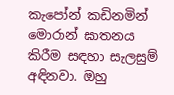කැපෝන් කඩිනමින් මොරාන් ඝාතනය කිරීම සඳහා සැලසුම් අඳිනවා. ඔහු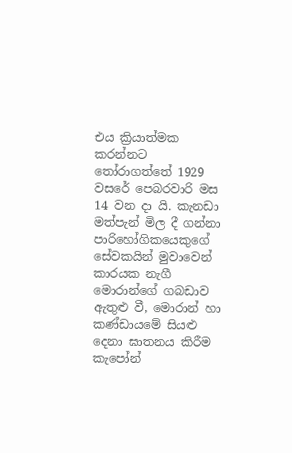එය ක්‍රියාත්මක කරන්නට තෝරාගත්තේ 1929 වසරේ පෙබරවාරි මස 14 වන දා යි. කැනඩා මත්පැන් මිල දී ගන්නා පාරිහෝගිකයෙකුගේ සේවකයින් මුවාවෙන් කාරයක නැගී මොරාන්ගේ ගබඩාව ඇතුළු වී, මොරාන් හා කණ්ඩායමේ සියළු දෙනා ඝාතනය කිරීම කැපෝන්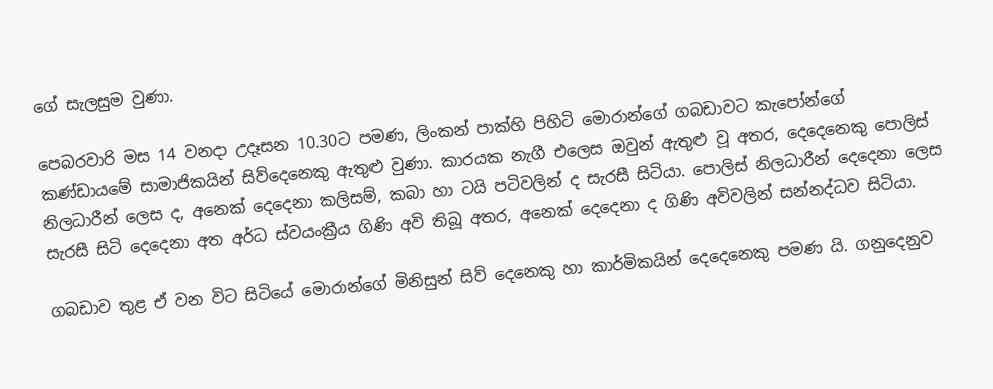ගේ සැලසුම වුණා.

පෙබරවාරි මස 14 වනදා උදෑසන 10.30ට පමණ, ලිංකන් පාක්හි පිහිටි මොරාන්ගේ ගබඩාවට කැපෝන්ගේ කණ්ඩායමේ සාමාජිකයින් සිව්දෙනෙකු ඇතුළු වුණා. කාරයක නැගී එලෙස ඔවුන් ඇතුළු වූ අතර, දෙදෙනෙකු පොලිස් නිලධාරීන් ලෙස ද, අනෙක් දෙදෙනා කලිසම්, කබා හා ටයි පටිවලින් ද සැරසී සිටියා. පොලිස් නිලධාරීන් දෙදෙනා ලෙස සැරසී සිටි දෙදෙනා අත අර්ධ ස්වයංක්‍රීය ගිණි අවි තිබූ අතර, අනෙක් දෙදෙනා ද ගිණි අවිවලින් සන්නද්ධව සිටියා.

ගබඩාව තුළ ඒ වන විට සිටියේ මොරාන්ගේ මිනිසුන් සිව් දෙනෙකු හා කාර්මිකයින් දෙදෙනෙකු පමණ යි. ගනුදෙනුව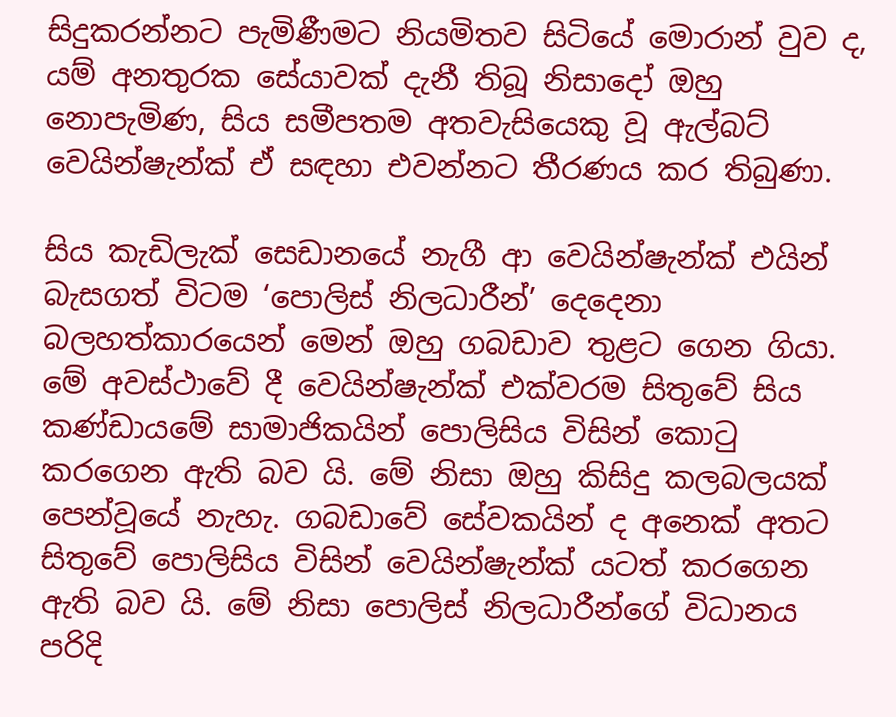සිදුකරන්නට පැමිණීමට නියමිතව සිටියේ මොරාන් වුව ද, යම් අනතුරක සේයාවක් දැනී තිබූ නිසාදෝ ඔහු නොපැමිණ, සිය සමීපතම අතවැසියෙකු වූ ඇල්බට් වෙයින්ෂැන්ක් ඒ සඳහා එවන්නට තීරණය කර තිබුණා.

සිය කැඩිලැක් සෙඩානයේ නැගී ආ වෙයින්ෂැන්ක් එයින් බැසගත් විටම ‘පොලිස් නිලධාරීන්’ දෙදෙනා බලහත්කාරයෙන් මෙන් ඔහු ගබඩාව තුළට ගෙන ගියා. මේ අවස්ථාවේ දී වෙයින්ෂැන්ක් එක්වරම සිතුවේ සිය කණ්ඩායමේ සාමාජිකයින් පොලිසිය විසින් කොටු කරගෙන ඇති බව යි. මේ නිසා ඔහු කිසිදු කලබලයක් පෙන්වූයේ නැහැ. ගබඩාවේ සේවකයින් ද අනෙක් අතට සිතුවේ පොලිසිය විසින් වෙයින්ෂැන්ක් යටත් කරගෙන ඇති බව යි. මේ නිසා පොලිස් නිලධාරීන්ගේ විධානය පරිදි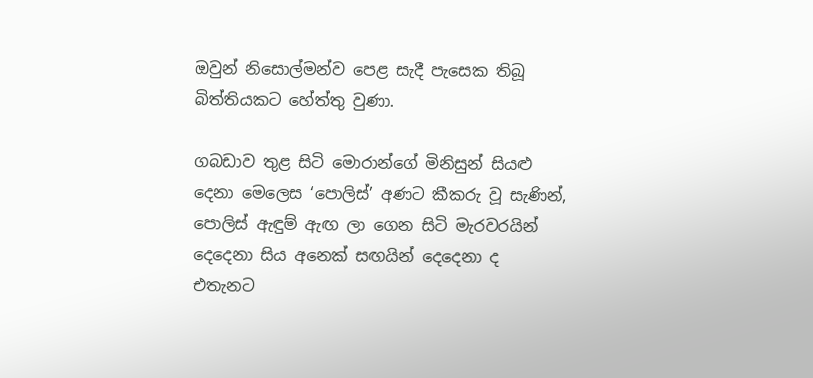ඔවුන් නිසොල්මන්ව පෙළ සැදී පැසෙක තිබූ බිත්තියකට හේත්තු වුණා.

ගබඩාව තුළ සිටි මොරාන්ගේ මිනිසුන් සියළු දෙනා මෙලෙස ‘පොලිස්’ අණට කීකරු වූ සැණින්, පොලිස් ඇඳුම් ඇඟ ලා ගෙන සිටි මැරවරයින් දෙදෙනා සිය අනෙක් සඟයින් දෙදෙනා ද එතැනට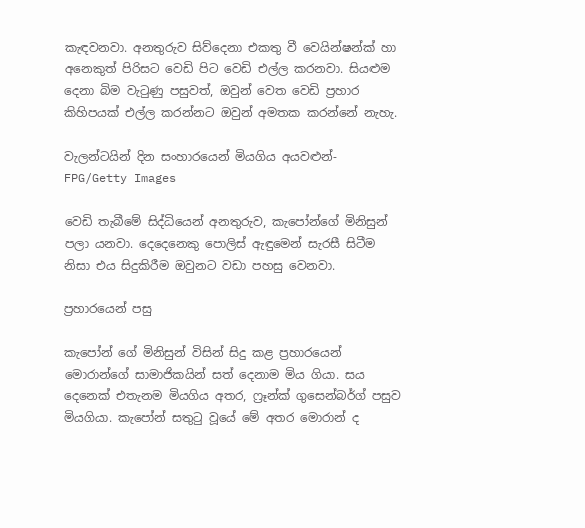කැඳවනවා. අනතුරුව සිව්දෙනා එකතු වී වෙයින්ෂන්ක් හා අනෙකුත් පිරිසට වෙඩි පිට වෙඩි එල්ල කරනවා. සියළුම දෙනා බිම වැටුණු පසුවත්, ඔවුන් වෙත වෙඩි ප්‍රහාර කිහිපයක් එල්ල කරන්නට ඔවුන් අමතක කරන්නේ නැහැ.

වැලන්ටයින් දින සංහාරයෙන් මියගිය අයවළුන්- FPG/Getty Images

වෙඩි තැබීමේ සිද්ධියෙන් අනතුරුව, කැපෝන්ගේ මිනිසුන් පලා යනවා. දෙදෙනෙකු පොලිස් ඇඳුමෙන් සැරසී සිටීම නිසා එය සිදුකිරීම ඔවුනට වඩා පහසු වෙනවා.

ප්‍රහාරයෙන් පසු

කැපෝන් ගේ මිනිසුන් විසින් සිදු කළ ප්‍රහාරයෙන් මොරාන්ගේ සාමාජිකයින් සත් දෙනාම මිය ගියා. සය දෙනෙක් එතැනම මියගිය අතර, ෆ්‍රෑන්ක් ගුසෙන්බර්ග් පසුව මියගියා. කැපෝන් සතුටු වූයේ මේ අතර මොරාන් ද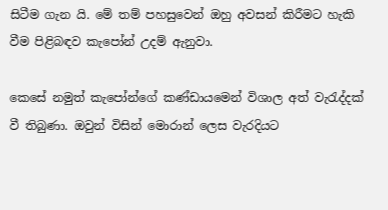සිටීම ගැන යි. මේ තම් පහසුවෙන් ඔහු අවසන් කිරීමට හැකි වීම පිළිබඳව කැපෝන් උදම් ඇනුවා.

කෙසේ නමුත් කැපෝන්ගේ කණ්ඩායමෙන් විශාල අත් වැරැද්දක් වී තිබුණා. ඔවුන් විසින් මොරාන් ලෙස වැරදියට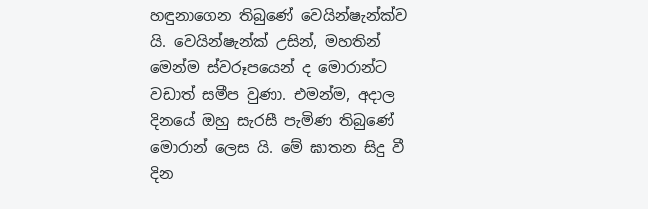හඳුනාගෙන තිබුණේ වෙයින්ෂැන්ක්ව යි. වෙයින්ෂැන්ක් උසින්, මහතින් මෙන්ම ස්වරූපයෙන් ද මොරාන්ට වඩාත් සමීප වුණා. එමන්ම, අදාල දිනයේ ඔහු සැරසී පැමිණ තිබුණේ මොරාන් ලෙස යි. මේ ඝාතන සිදු වී දින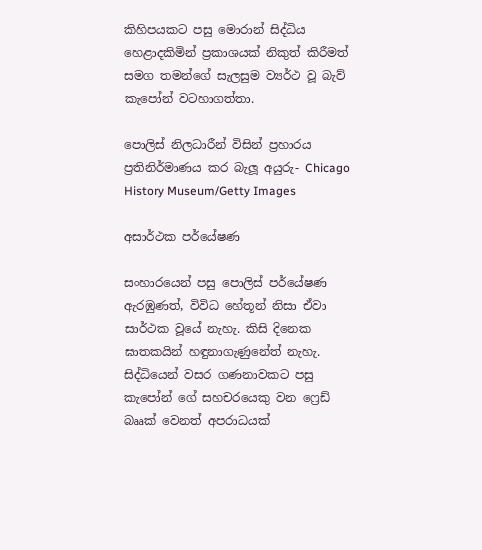කිහිපයකට පසු මොරාන් සිද්ධිය හෙළාදකිමින් ප්‍රකාශයක් නිකුත් කිරීමත් සමග තමන්ගේ සැලසුම ව්‍යර්ථ වූ බැව් කැපෝන් වටහාගත්තා.

පොලිස් නිලධාරීන් විසින් ප්‍රහාරය ප්‍රතිනිර්මාණය කර බැලූ අයුරු- Chicago History Museum/Getty Images

අසාර්ථක පර්යේෂණ

සංහාරයෙන් පසු පොලිස් පර්යේෂණ ඇරඹුණත්, විවිධ හේතූන් නිසා ඒවා සාර්ථක වූයේ නැහැ. කිසි දිනෙක ඝාතකයින් හඳුනාගැණුනේත් නැහැ. සිද්ධියෙන් වසර ගණනාවකට පසු කැපෝන් ගේ සහචරයෙකු වන ෆ්‍රෙඩ් බෲක් වෙනත් අපරාධයක්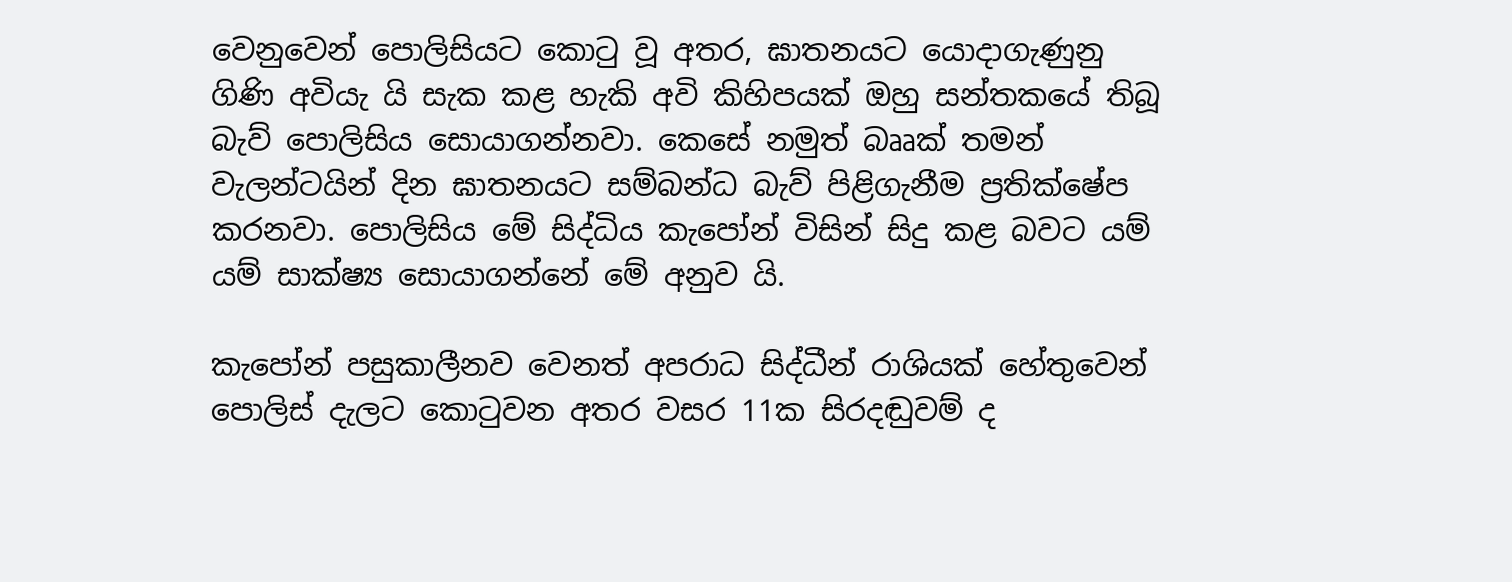වෙනුවෙන් පොලිසියට කොටු වූ අතර, ඝාතනයට යොදාගැණුනු ගිණි අවියැ යි සැක කළ හැකි අවි කිහිපයක් ඔහු සන්තකයේ තිබූ බැව් පොලිසිය සොයාගන්නවා. කෙසේ නමුත් බෲක් තමන් වැලන්ටයින් දින ඝාතනයට සම්බන්ධ බැව් පිළිගැනීම ප්‍රතික්ෂේප කරනවා. පොලිසිය මේ සිද්ධිය කැපෝන් විසින් සිදු කළ බවට යම් යම් සාක්ෂ්‍ය සොයාගන්නේ මේ අනුව යි.

කැපෝන් පසුකාලීනව වෙනත් අපරාධ සිද්ධීන් රාශියක් හේතුවෙන් පොලිස් දැලට කොටුවන අතර වසර 11ක සිරදඬුවම් ද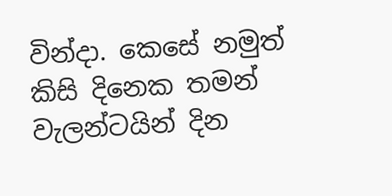වින්දා. කෙසේ නමුත් කිසි දිනෙක තමන් වැලන්ටයින් දින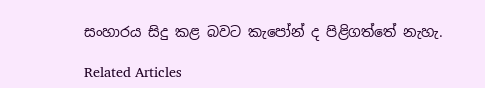සංහාරය සිදු කළ බවට කැපෝන් ද පිළිගත්තේ නැහැ.

Related Articles